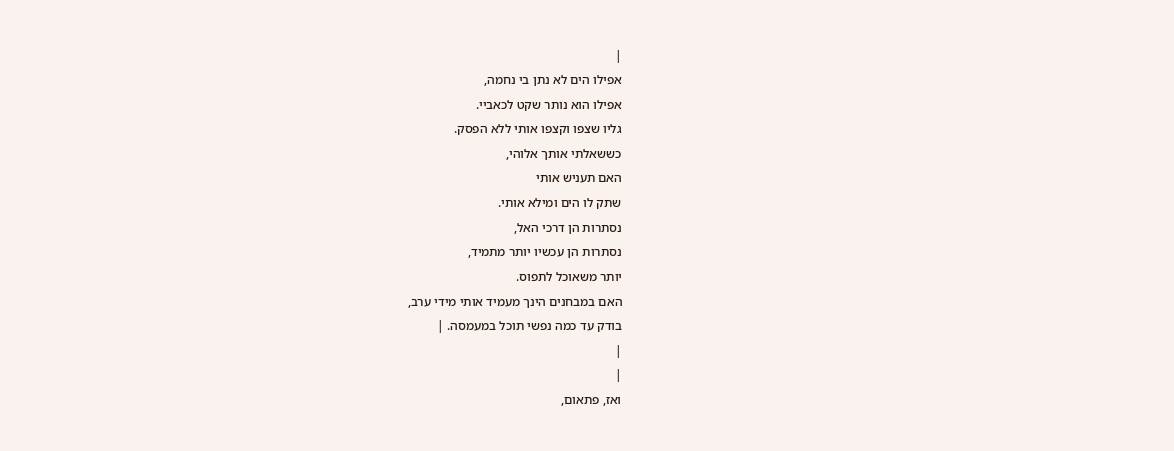|
אפילו הים לא נתן בי נחמה,
אפילו הוא נותר שקט לכאביי.
גליו שצפו וקצפו אותי ללא הפסק.
כששאלתי אותך אלוהי,
האם תעניש אותי
שתק לו הים ומילא אותי.
נסתרות הן דרכי האל,
נסתרות הן עכשיו יותר מתמיד,
יותר משאוכל לתפוס.
האם במבחנים הינך מעמיד אותי מידי ערב,
בודק עד כמה נפשי תוכל במעמסה. |
|
|
ואז, פתאום,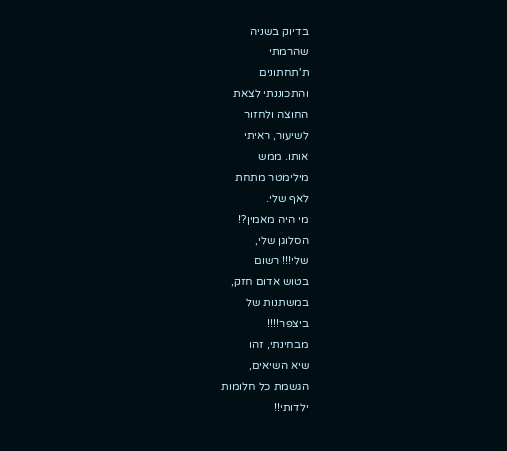בדיוק בשניה
שהרמתי
ת'תחתונים
והתכוננתי לצאת
החוצה ולחזור
לשיעור, ראיתי
אותו. ממש
מילימטר מתחת
לאף שלי.
מי היה מאמין?!
הסלוגן שלי,
שלי!!! רשום
בטוש אדום חזק,
במשתנות של
ביצפר!!!!
מבחינתי, זהו
שיא השיאים,
הגשמת כל חלומות
ילדותי!!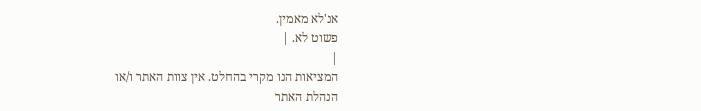אנ'לא מאמין.
פשוט לא. |
|
המציאות הנו מקרי בהחלט. אין צוות האתר ו/או
הנהלת האתר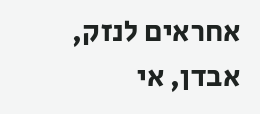אחראים לנזק, אבדן, אי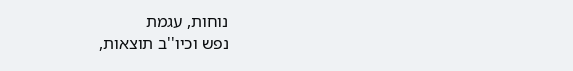נוחות, עגמת
נפש וכיו''ב תוצאות,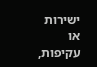ישירות או עקיפות,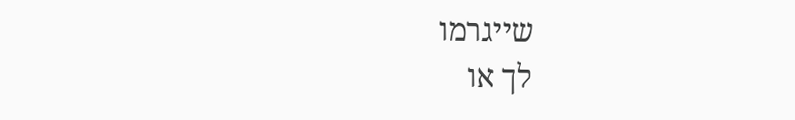שייגרמו
לך או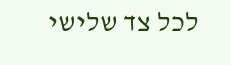לכל צד שלישי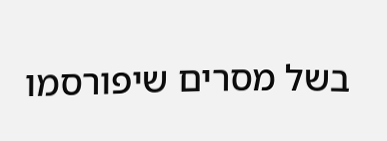בשל מסרים שיפורסמו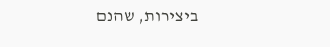ביצירות, שהנם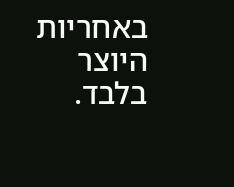באחריות היוצר בלבד.